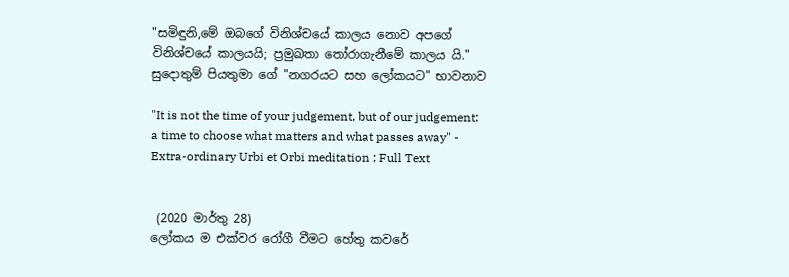"සමිඳුනි,මේ ඔබගේ විනිශ්චයේ කාලය නොව අපගේ විනිශ්චයේ කාලයයි; ප්‍රමුඛතා තෝරාගැනීමේ කාලය යි." සුදොතුම් පියතුමා ගේ "නගරයට සහ ලෝකයට" භාවනාව

"It is not the time of your judgement, but of our judgement: a time to choose what matters and what passes away" - Extra-ordinary Urbi et Orbi meditation : Full Text


 (2020 මාර්තු 28)
ලෝකය ම එක්වර රෝගී වීමට හේතු කවරේ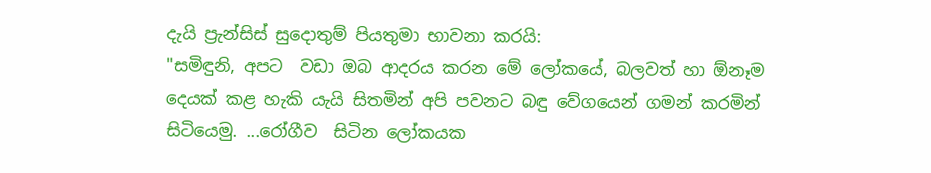දැයි ප්‍රැන්සිස් සුදොතුම් පියතුමා භාවනා කරයි:
"සමිඳුනි, අපට  වඩා ඔබ ආදරය කරන මේ ලෝකයේ, බලවත් හා ඕනෑම දෙයක් කළ හැකි යැයි සිතමින් අපි පවනට බඳු වේගයෙන් ගමන් කරමින් සිටියෙමු. ...රෝගීව  සිටින ලෝකයක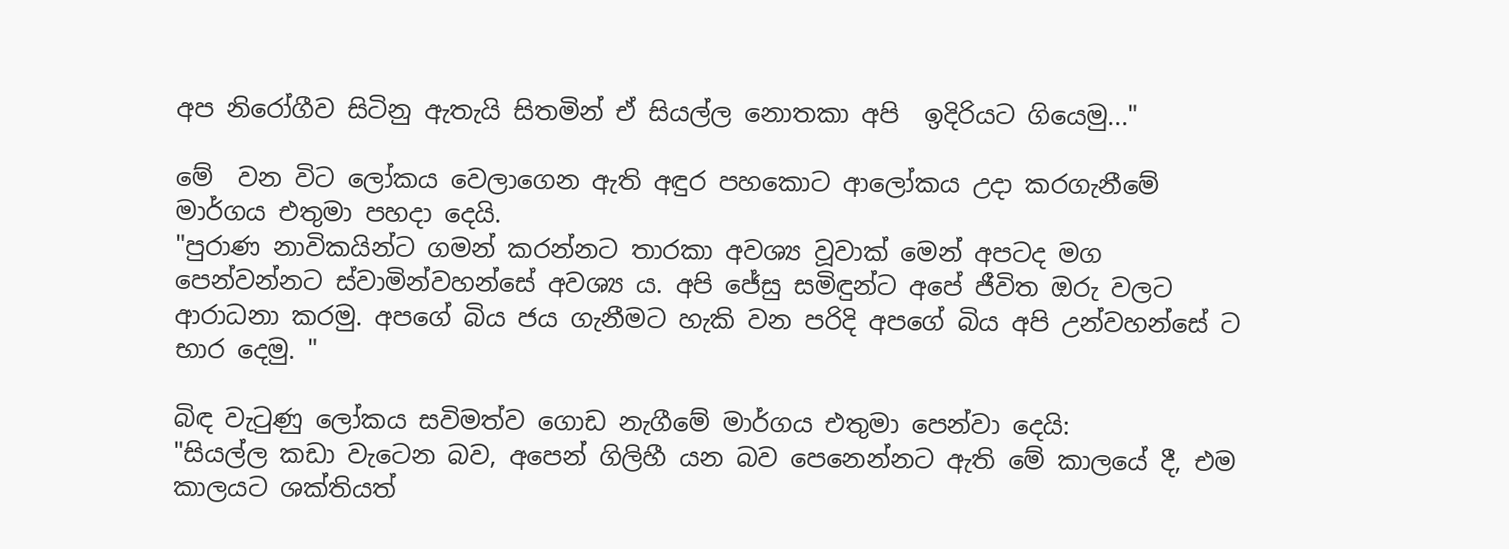අප නිරෝගීව සිටිනු ඇතැයි සිතමින් ඒ සියල්ල නොතකා අපි  ඉදිරියට ගියෙමු..."

මේ  වන විට ලෝකය වෙලාගෙන ඇති අඳුර පහකොට ආලෝකය උදා කරගැනීමේ මාර්ගය එතුමා පහදා දෙයි.
"පුරාණ නාවිකයින්ට ගමන් කරන්නට තාරකා අවශ්‍ය වූවාක් මෙන් අපටද මග පෙන්වන්නට ස්වාමින්වහන්සේ අවශ්‍ය ය. අපි ජේසු සමිඳුන්ට අපේ ජීවිත ඔරු වලට  ආරාධනා කරමු. අපගේ බිය ජය ගැනීමට හැකි වන පරිදි අපගේ බිය අපි උන්වහන්සේ ට භාර දෙමු. "

බිඳ වැටුණු ලෝකය සවිමත්ව ගොඩ නැගීමේ මාර්ගය එතුමා පෙන්වා දෙයි:
"සියල්ල කඩා වැටෙන බව, අපෙන් ගිලිහී යන බව පෙනෙන්නට ඇති මේ කාලයේ දී, එම කාලයට ශක්තියත්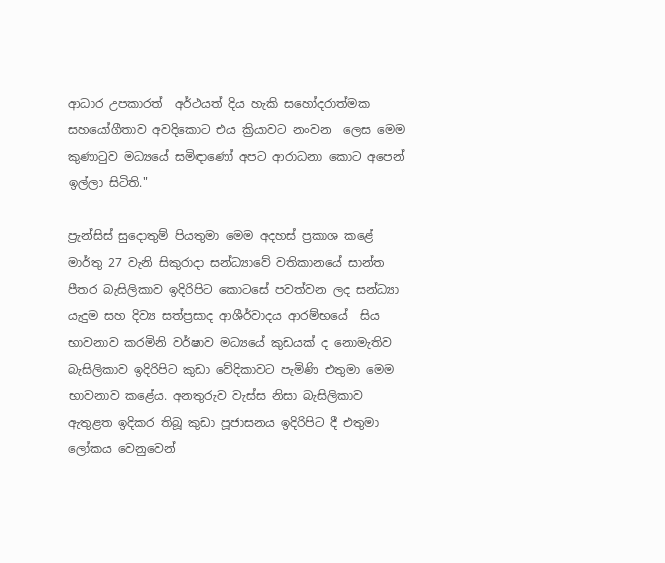ආධාර උපකාරත්  අර්ථයත් දිය හැකි සහෝදරාත්මක සහයෝගීතාව අවදිකොට එය ක්‍රියාවට නංවන  ලෙස මෙම කුණාටුව මධ්‍යයේ සමිඳාණෝ අපට ආරාධනා කොට අපෙන් ඉල්ලා සිටිති."

ප්‍රැන්සිස් සුදොතුම් පියතුමා මෙම අදහස් ප්‍රකාශ කළේ මාර්තු 27 වැනි සිකුරාදා සන්ධ්‍යාවේ වතිකානයේ සාන්ත පීතර බැසිලිකාව ඉදිරිපිට කොටසේ පවත්වන ලද සන්ධ්‍යා යැදුම සහ දිව්‍ය සත්ප්‍රසාද ආශීර්වාදය ආරම්භයේ  සිය භාවනාව කරමිනි වර්ෂාව මධ්‍යයේ කුඩයක් ද නොමැතිව බැසිලිකාව ඉදිරිපිට කුඩා වේදිකාවට පැමිණි එතුමා මෙම භාවනාව කළේය. අනතුරුව වැස්ස නිසා බැසිලිකාව ඇතුළත ඉදිකර තිබූ කුඩා පූජාසනය ඉදිරිපිට දී එතුමා ලෝකය වෙනුවෙන්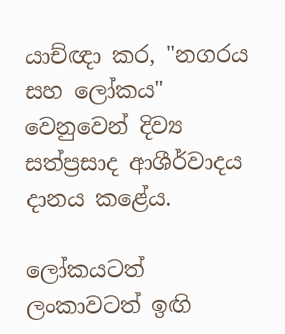යාච්ඥා කර, "නගරය සහ ලෝකය" වෙනුවෙන් දිව්‍ය සත්ප්‍රසාද ආශීර්වාදය දානය කළේය.

ලෝකයටත් ලංකාවටත් ඉඟි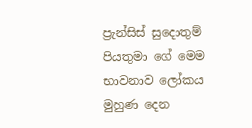ප්‍රැන්සිස් සුදොතුම් පියතුමා ගේ මෙම භාවනාව ලෝකය මුහුණ දෙන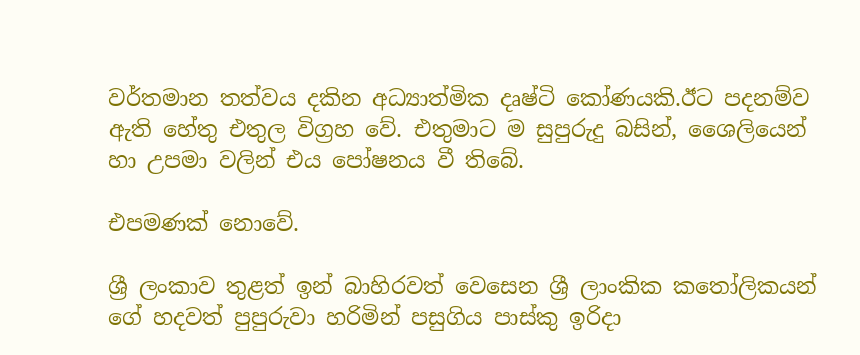වර්තමාන තත්වය දකින අධ්‍යාත්මික දෘෂ්ටි කෝණයකි.ඊට පදනම්ව ඇති හේතු එතුල විග්‍රහ වේ. එතුමාට ම සුපුරුදු බසින්, ශෛලියෙන් හා උපමා වලින් එය පෝෂනය වී තිබේ.

එපමණක් නොවේ.

ශ්‍රී ලංකාව තුළත් ඉන් බාහිරවත් වෙසෙන ශ්‍රී ලාංකික කතෝලිකයන් ගේ හදවත් පුපුරුවා හරිමින් පසුගිය පාස්කු ඉරිදා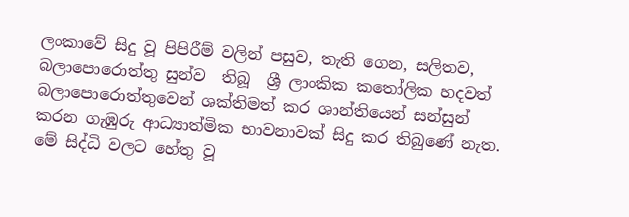ලංකාවේ සිදු වූ පිපිරීම් වලින් පසුව, තැති ගෙන, සලිතව, බලාපොරොත්තු සුන්ව  තිබූ  ශ්‍රී ලාංකික කතෝලික හදවත් බලාපොරොත්තුවෙන් ශක්තිමත් කර ශාන්තියෙන් සන්සුන්  කරන ගැඹුරු ආධ්‍යාත්මික භාවනාවක් සිදු කර තිබුණේ නැත. මේ සිද්ධි වලට හේතු වූ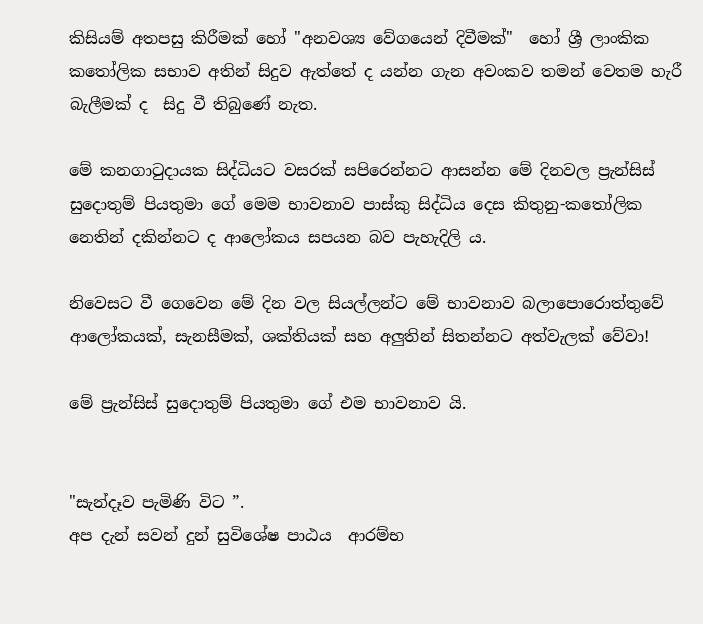කිසියම් අතපසු කිරීමක් හෝ "අනවශ්‍ය වේගයෙන් දිවීමක්"  හෝ ශ්‍රී ලාංකික කතෝලික සභාව අතින් සිදුව ඇත්තේ ද යන්න ගැන අවංකව තමන් වෙතම හැරී බැලීමක් ද  සිදු වී තිබුණේ නැත.

මේ කනගාටුදායක සිද්ධියට වසරක් සපිරෙන්නට ආසන්න මේ දිනවල ප්‍රැන්සිස් සුදොතුම් පියතුමා ගේ මෙම භාවනාව පාස්කු සිද්ධිය දෙස කිතුනු-කතෝලික නෙතින් දකින්නට ද ආලෝකය සපයන බව පැහැදිලි ය.

නිවෙසට වී ගෙවෙන මේ දින වල සියල්ලන්ට මේ භාවනාව බලාපොරොත්තුවේ ආලෝකයක්, සැනසීමක්, ශක්තියක් සහ අලුතින් සිතන්නට අත්වැලක් වේවා!

මේ ප්‍රැන්සිස් සුදොතුම් පියතුමා ගේ එම භාවනාව යි.


"සැන්දෑව පැමිණි විට ”.
අප දැන් සවන් දුන් සුවිශේෂ පාඨය  ආරම්භ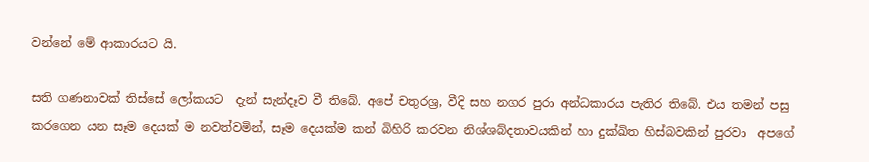වන්නේ මේ ආකාරයට යි.

සති ගණනාවක් තිස්සේ ලෝකයට  දැන් සැන්දෑව වී තිබේ. අපේ චතුරශ්‍ර, වීදි සහ නගර පුරා අන්ධකාරය පැතිර තිබේ. එය තමන් පසු කරගෙන යන සෑම දෙයක් ම නවත්වමින්, සෑම දෙයක්ම කන් බිහිරි කරවන නිශ්ශබ්දතාවයකින් හා දුක්ඛිත හිස්බවකින් පුරවා  අපගේ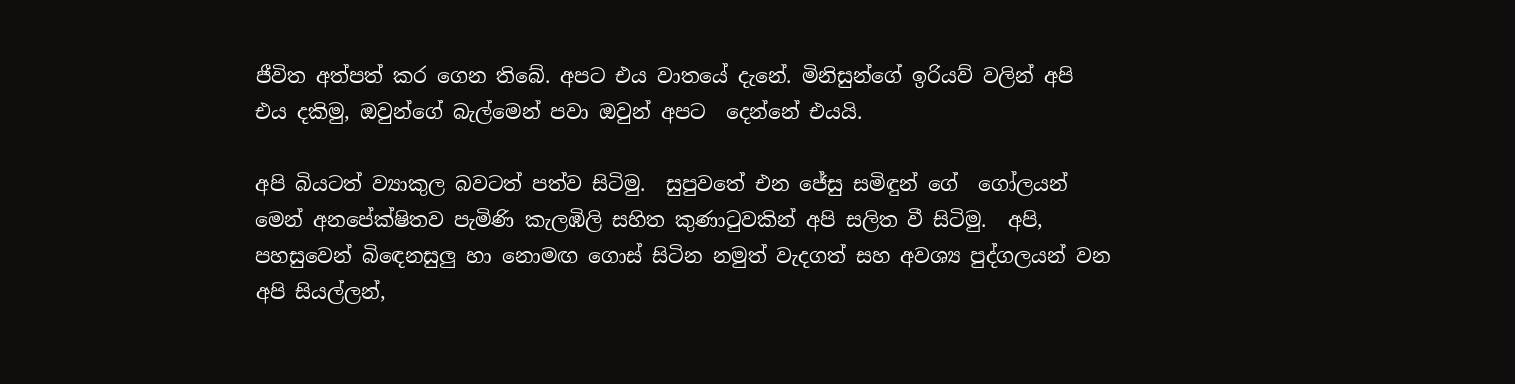ජීවිත අත්පත් කර ගෙන තිබේ. අපට එය වාතයේ දැනේ. මිනිසුන්ගේ ඉරියව් වලින් අපි එය දකිමු, ඔවුන්ගේ බැල්මෙන් පවා ඔවුන් අපට  දෙන්නේ එයයි.

අපි බියටත් ව්‍යාකුල බවටත් පත්ව සිටිමු.  සුපුවතේ එන ජේසු සමිඳුන් ගේ  ගෝලයන් මෙන් අනපේක්ෂිතව පැමිණි කැලඹිලි සහිත කුණාටුවකින් අපි සලිත වී සිටිමු.  අපි, පහසුවෙන් බිඳෙනසුලු හා නොමඟ ගොස් සිටින නමුත් වැදගත් සහ අවශ්‍ය පුද්ගලයන් වන අපි සියල්ලන්,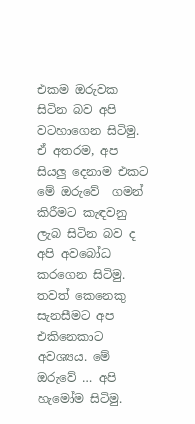එකම ඔරුවක  සිටින බව අපි  වටහාගෙන සිටිමු. ඒ අතරම, අප සියලු දෙනාම එකට මේ ඔරුවේ  ගමන් කිරීමට කැඳවනු ලැබ සිටින බව ද අපි අවබෝධ කරගෙන සිටිමු. තවත් කෙනෙකු සැනසීමට අප එකිනෙකාට අවශ්‍යය. මේ  ඔරුවේ … අපි හැමෝම සිටිමු.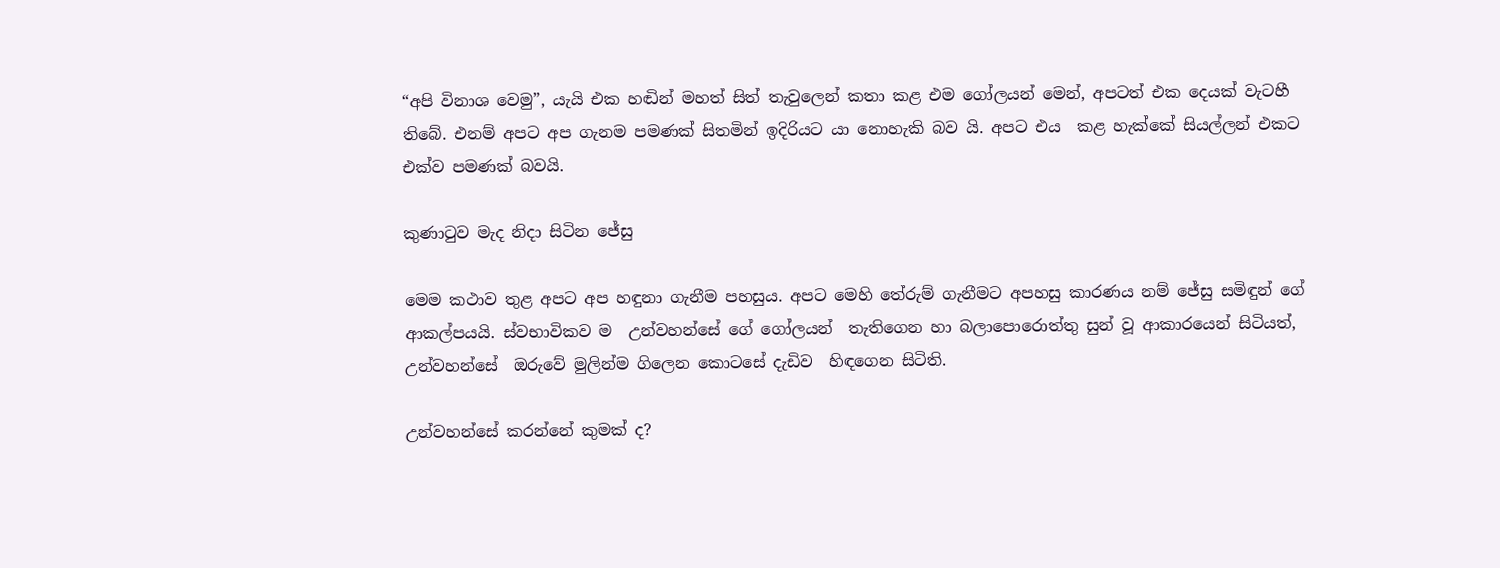“අපි විනාශ වෙමු”, යැයි එක හඬින් මහත් සිත් තැවුලෙන් කතා කළ එම ගෝලයන් මෙන්, අපටත් එක දෙයක් වැටහී තිබේ. එනම් අපට අප ගැනම පමණක් සිතමින් ඉදිරියට යා නොහැකි බව යි. අපට එය  කළ හැක්කේ සියල්ලන් එකට  එක්ව පමණක් බවයි.

කුණාටුව මැද නිදා සිටින ජේසු

මෙම කථාව තුළ අපට අප හඳුනා ගැනීම පහසුය. අපට මෙහි තේරුම් ගැනීමට අපහසු කාරණය නම් ජේසු සමිඳුන් ගේ  ආකල්පයයි. ස්වභාවිකව ම  උන්වහන්සේ ගේ ගෝලයන්  තැතිගෙන හා බලාපොරොත්තු සුන් වූ ආකාරයෙන් සිටියත්, උන්වහන්සේ  ඔරුවේ මුලින්ම ගිලෙන කොටසේ දැඩිව  හිඳගෙන සිටිති.

උන්වහන්සේ කරන්නේ කුමක් ද?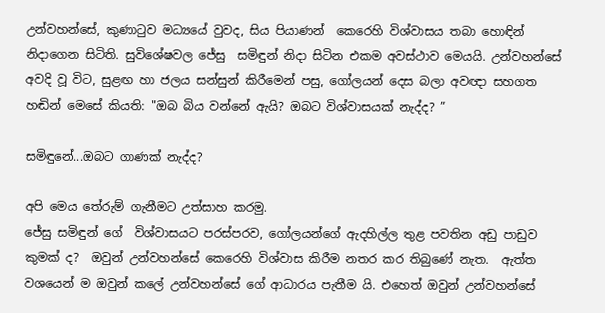උන්වහන්සේ, කුණාටුව මධ්‍යයේ වුවද, සිය පියාණන්  කෙරෙහි විශ්වාසය තබා හොඳින් නිදාගෙන සිටිති. සුවිශේෂවල ජේසු  සමිඳුන් නිදා සිටින එකම අවස්ථාව මෙයයි. උන්වහන්සේ  අවදි වූ විට, සුළඟ හා ජලය සන්සුන් කිරීමෙන් පසු, ගෝලයන් දෙස බලා අවඥා සහගත හඬින් මෙසේ කියති: "ඔබ බිය වන්නේ ඇයි? ඔබට විශ්වාසයක් නැද්ද? ”

සමිඳුනේ...ඔබට ගාණක් නැද්ද?

අපි මෙය තේරුම් ගැනීමට උත්සාහ කරමු.
ජේසු සමිඳුන් ගේ  විශ්වාසයට පරස්පරව, ගෝලයන්ගේ ඇදහිල්ල තුළ පවතින අඩු පාඩුව කුමක් ද?  ඔවුන් උන්වහන්සේ කෙරෙහි විශ්වාස කිරීම නතර කර තිබුණේ නැත.  ඇත්ත වශයෙන් ම ඔවුන් කලේ උන්වහන්සේ ගේ ආධාරය පැතීම යි. එහෙත් ඔවුන් උන්වහන්සේ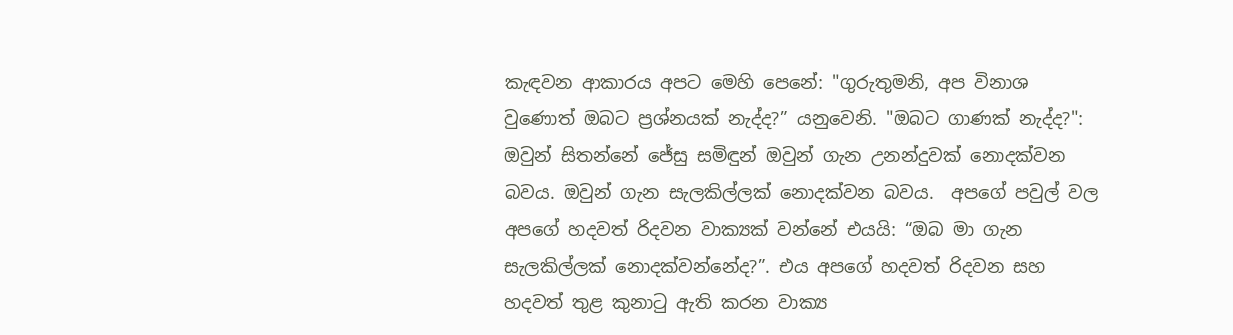කැඳවන ආකාරය අපට මෙහි පෙනේ: "ගුරුතුමනි, අප විනාශ වුණොත් ඔබට ප්‍රශ්නයක් නැද්ද?” යනුවෙනි. "ඔබට ගාණක් නැද්ද?": ඔවුන් සිතන්නේ ජේසු සමිඳුන් ඔවුන් ගැන උනන්දුවක් නොදක්වන බවය. ඔවුන් ගැන සැලකිල්ලක් නොදක්වන බවය.  අපගේ පවුල් වල අපගේ හදවත් රිදවන වාක්‍යක් වන්නේ එයයි: “ඔබ මා ගැන සැලකිල්ලක් නොදක්වන්නේද?”. එය අපගේ හදවත් රිදවන සහ හදවත් තුළ කුනාටු ඇති කරන වාක්‍ය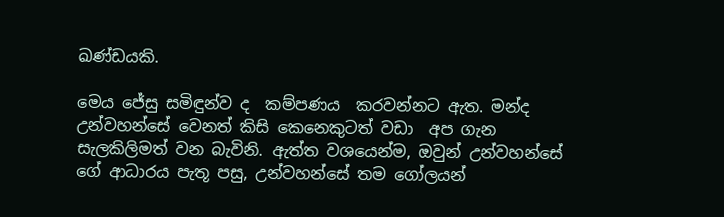ඛණ්ඩයකි.

මෙය ජේසු සමිඳුන්ව ද  කම්පණය  කරවන්නට ඇත. මන්ද උන්වහන්සේ වෙනත් කිසි කෙනෙකුටත් වඩා  අප ගැන සැලකිලිමත් වන බැවිනි. ඇත්ත වශයෙන්ම, ඔවුන් උන්වහන්සේ ගේ ආධාරය පැතූ පසු, උන්වහන්සේ තම ගෝලයන්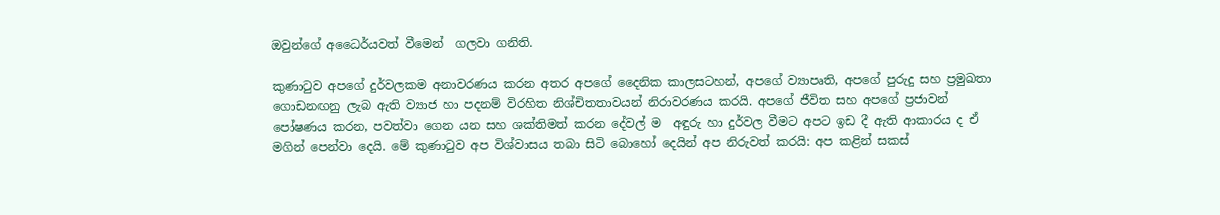ඔවුන්ගේ අධෛර්යවත් වීමෙන්  ගලවා ගනිති.

කුණාටුව අපගේ දුර්වලකම අනාවරණය කරන අතර අපගේ දෛනික කාලසටහන්, අපගේ ව්‍යාපෘති, අපගේ පුරුදු සහ ප්‍රමුඛතා ගොඩනඟනු ලැබ ඇති ව්‍යාජ හා පදනම් විරහිත නිශ්චිතතාවයන් නිරාවරණය කරයි. අපගේ ජීවිත සහ අපගේ ප්‍රජාවන් පෝෂණය කරන, පවත්වා ගෙන යන සහ ශක්තිමත් කරන දේවල් ම  අඳුරු හා දුර්වල වීමට අපට ඉඩ දී ඇති ආකාරය ද ඒ මගින් පෙන්වා දෙයි. මේ කුණාටුව අප විශ්වාසය තබා සිටි බොහෝ දෙයින් අප නිරුවත් කරයි: අප කළින් සකස්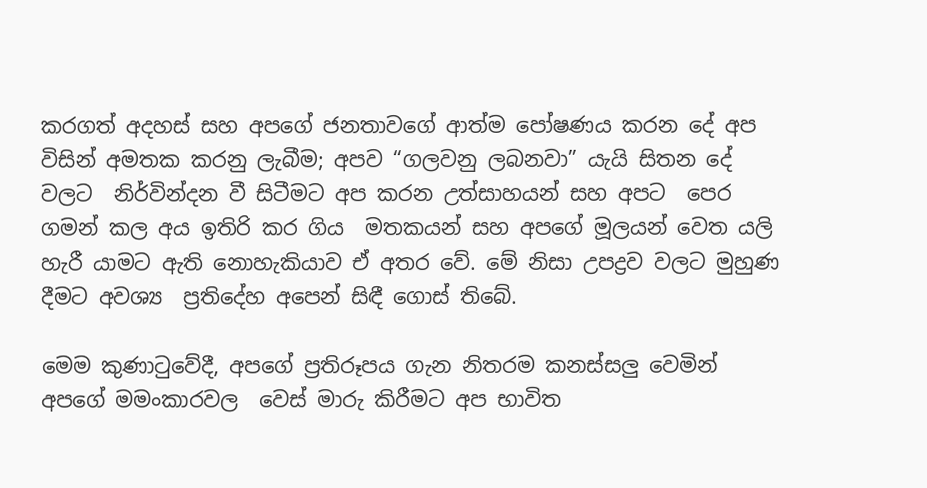කරගත් අදහස් සහ අපගේ ජනතාවගේ ආත්ම පෝෂණය කරන දේ අප විසින් අමතක කරනු ලැබීම; අපව “ගලවනු ලබනවා” යැයි සිතන දේ වලට  නිර්වින්දන වී සිටීමට අප කරන උත්සාහයන් සහ අපට  පෙර ගමන් කල අය ඉතිරි කර ගිය  මතකයන් සහ අපගේ මූලයන් වෙත යලි හැරී යාමට ඇති නොහැකියාව ඒ අතර වේ. මේ නිසා උපද්‍රව වලට මුහුණ දීමට අවශ්‍ය  ප්‍රතිදේහ අපෙන් සිඳී ගොස් තිබේ.

මෙම කුණාටුවේදී, අපගේ ප්‍රතිරූපය ගැන නිතරම කනස්සලු වෙමින්  අපගේ මමංකාරවල  වෙස් මාරු කිරීමට අප භාවිත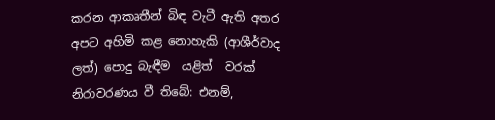කරන ආකෘතීන් බිඳ වැටී ඇති අතර අපට අහිමි කළ නොහැකි (ආශීර්වාද ලත්) පොදු බැඳීම  යළිත්  වරක් නිරාවරණය වී තිබේ: එනම්,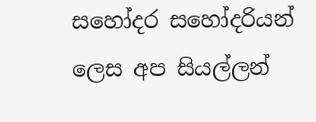සහෝදර සහෝදරියන් ලෙස අප සියල්ලන්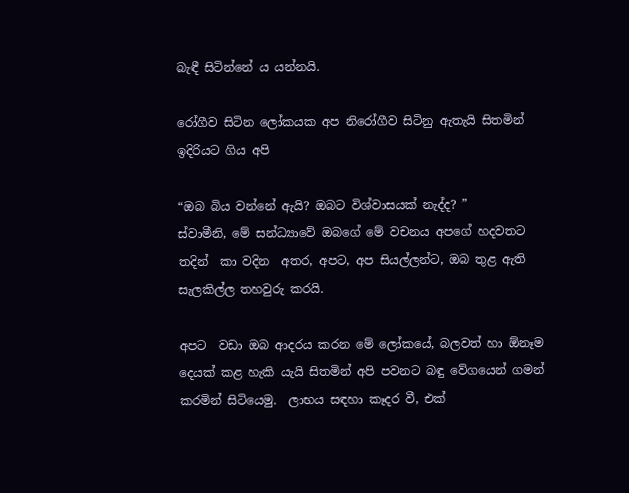බැඳී සිටින්නේ ය යන්නයි.

රෝගීව සිටින ලෝකයක අප නිරෝගීව සිටිනු ඇතැයි සිතමින් ඉදිරියට ගිය අපි

“ඔබ බිය වන්නේ ඇයි? ඔබට විශ්වාසයක් නැද්ද? ”
ස්වාමීනි, මේ සන්ධ්‍යාවේ ඔබගේ මේ වචනය අපගේ හදවතට තදින්  කා වදින  අතර, අපට, අප සියල්ලන්ට, ඔබ තුළ ඇති සැලකිල්ල තහවුරු කරයි.

අපට  වඩා ඔබ ආදරය කරන මේ ලෝකයේ, බලවත් හා ඕනෑම දෙයක් කළ හැකි යැයි සිතමින් අපි පවනට බඳු වේගයෙන් ගමන් කරමින් සිටියෙමු.  ලාභය සඳහා කෑදර වී, එක්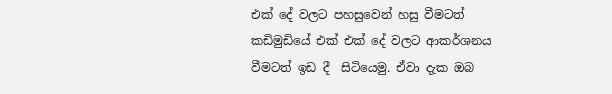එක් දේ වලට පහසුවෙන් හසු වීමටත් කඩිමුඩියේ එක් එක් දේ වලට ආකර්ශනය වීමටත් ඉඩ දී  සිටියෙමු. ඒවා දැක ඔබ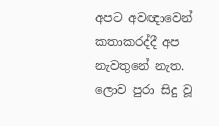අපට අවඥාවෙන් කතාකරද්දී අප නැවතුනේ නැත. ලොව පුරා සිදු වූ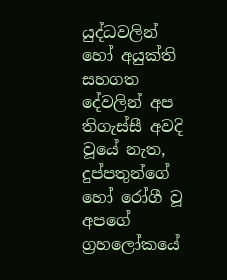යුද්ධවලින්  හෝ අයුක්ති සහගත දේවලින් අප තිගැස්සී අවදි වූයේ නැත, දුප්පතුන්ගේ හෝ රෝගී වූ අපගේ  ග්‍රහලෝකයේ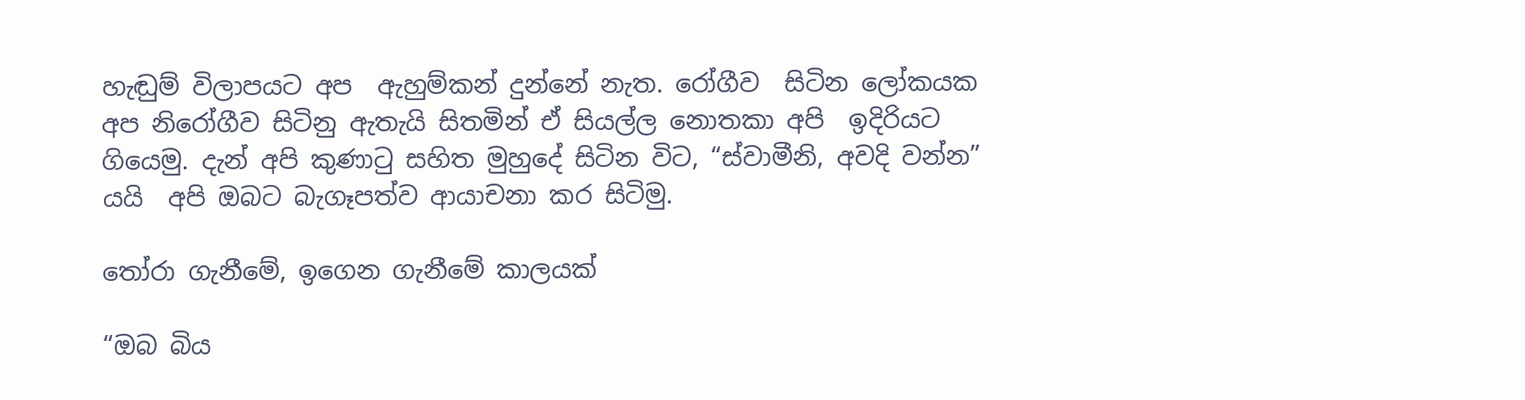හැඬුම් විලාපයට අප  ඇහුම්කන් දුන්නේ නැත. රෝගීව  සිටින ලෝකයක අප නිරෝගීව සිටිනු ඇතැයි සිතමින් ඒ සියල්ල නොතකා අපි  ඉදිරියට ගියෙමු. දැන් අපි කුණාටු සහිත මුහුදේ සිටින විට, “ස්වාමීනි, අවදි වන්න” යයි  අපි ඔබට බැගෑපත්ව ආයාචනා කර සිටිමු.

තෝරා ගැනීමේ, ඉගෙන ගැනීමේ කාලයක්

“ඔබ බිය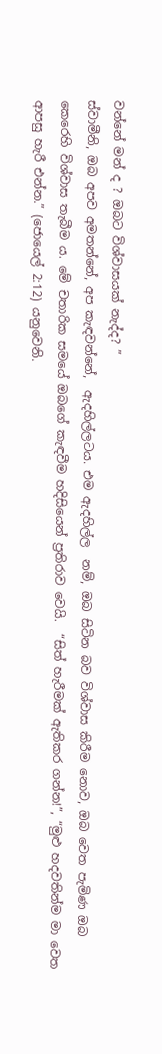වන්නේ මන් ද ? ඔබට විශ්වාසයක් නැද්ද? ”
ස්වාමීනි, ඔබ අපව අමතන්නේ, අප කැඳවන්නේ,  ඇදහිල්ලටය. එම ඇදහිල්ල  නම්, ඔබ සිටින බව විශ්වාස කිරීම නොව, ඔබ වෙත පැමිණ ඔබ කෙරෙහි විශ්වාස තැබීම ය. මේ චතාරික සමයේ ඔබගේ කැඳවීම හදිසියෙන් ප්‍රතිරාව වෙයි.  “සිත් හැරීමක් ඇතිකර ගන්න!”, “මුළු හදවතින්ම මා වෙත ආපසු හැරී එන්න.” (ජොයෙල් 2:12) යනුවෙනි.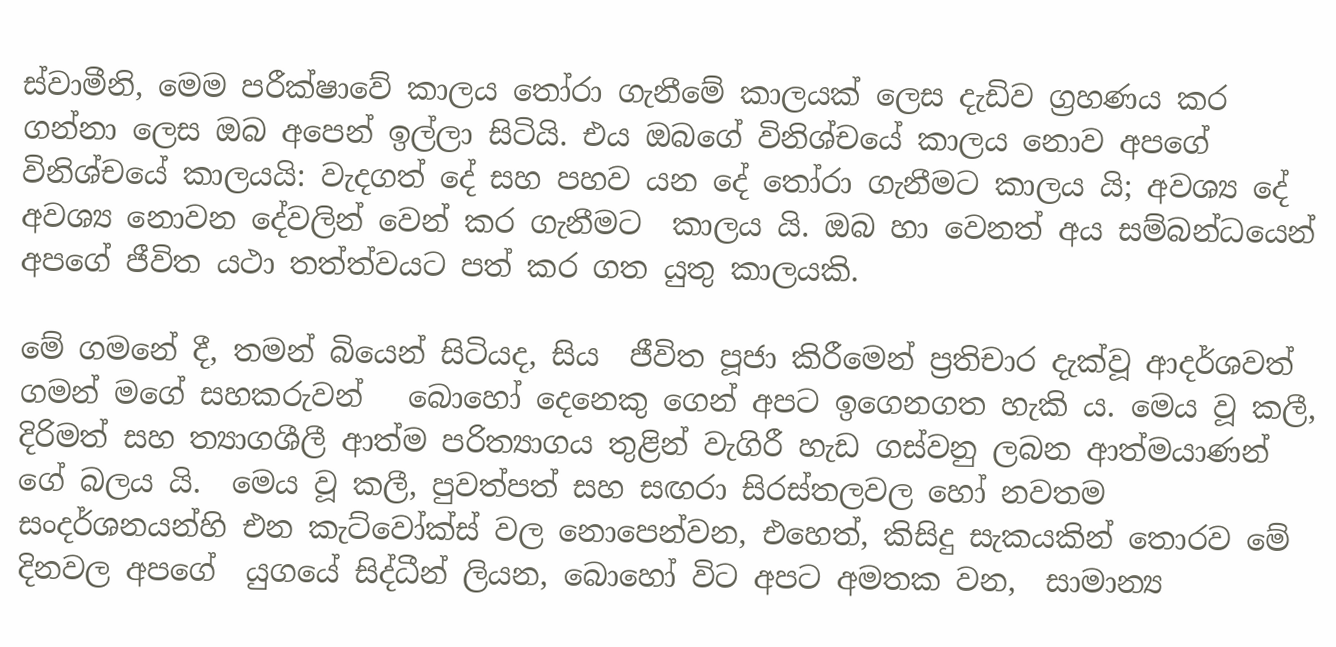ස්වාමීනි, මෙම පරීක්ෂාවේ කාලය තෝරා ගැනීමේ කාලයක් ලෙස දැඩිව ග්‍රහණය කර ගන්නා ලෙස ඔබ අපෙන් ඉල්ලා සිටියි. එය ඔබගේ විනිශ්චයේ කාලය නොව අපගේ විනිශ්චයේ කාලයයි: වැදගත් දේ සහ පහව යන දේ තෝරා ගැනීමට කාලය යි; අවශ්‍ය දේ අවශ්‍ය නොවන දේවලින් වෙන් කර ගැනීමට  කාලය යි. ඔබ හා වෙනත් අය සම්බන්ධයෙන් අපගේ ජීවිත යථා තත්ත්වයට පත් කර ගත යුතු කාලයකි.

මේ ගමනේ දී, තමන් බියෙන් සිටියද, සිය  ජීවිත පූජා කිරීමෙන් ප්‍රතිචාර දැක්වූ ආදර්ශවත් ගමන් මගේ සහකරුවන්   බොහෝ දෙනෙකු ගෙන් අපට ඉගෙනගත හැකි ය. මෙය වූ කලී, දිරිමත් සහ ත්‍යාගශීලී ආත්ම පරිත්‍යාගය තුළින් වැගිරී හැඩ ගස්වනු ලබන ආත්මයාණන් ගේ බලය යි.  මෙය වූ කලී, පුවත්පත් සහ සඟරා සිරස්තලවල හෝ නවතම සංදර්ශනයන්හි එන කැට්වෝක්ස් වල නොපෙන්වන, එහෙත්, කිසිදු සැකයකින් තොරව මේ දිනවල අප‍ගේ  යුගයේ සිද්ධීන් ලියන, බොහෝ විට අපට අමතක වන,  සාමාන්‍ය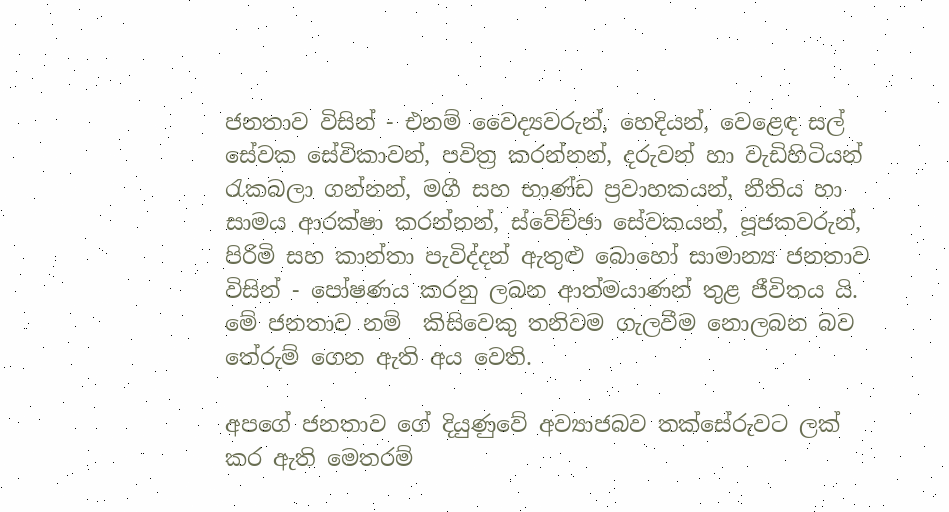ජනතාව විසින් - එනම් වෛද්‍යවරුන්, හෙදියන්, වෙළෙඳ සල් සේවක සේවිකාවන්, පවිත්‍ර කරන්නන්, දරුවන් හා වැඩිහිටියන් රැකබලා ගන්නන්, මගී සහ භාණ්ඩ ප්‍රවාහකයන්, නීතිය හා සාමය ආරක්ෂා කරන්නන්, ස්වේච්ඡා සේවකයන්, පූජකවරුන්, පිරිමි සහ කාන්තා පැවිද්දන් ඇතුළු බොහෝ සාමාන්‍ය ජනතාව විසින් - පෝෂණය කරනු ලබන ආත්මයාණන් තුළ ජීවිතය යි. මේ ජනතාව නම්  කිසිවෙකු තනිවම ගැලවීම නොලබන බව තේරුම් ගෙන ඇති අය වෙති.

අපගේ ජනතාව ගේ දියුණුවේ අව්‍යාජබව තක්සේරුවට ලක්  කර ඇති මෙතරම්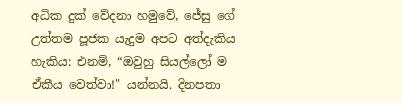අධික දුක් වේදනා හමුවේ, ජේසු ගේ උත්තම පූජක යැදුම අපට අත්දැකිය හැකිය: එනම්, “ඔවුහු සියල්ලෝ ම ඒකීය වෙත්වා!" යන්නයි. දිනපතා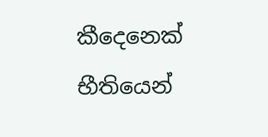කීදෙනෙක් භීතියෙන්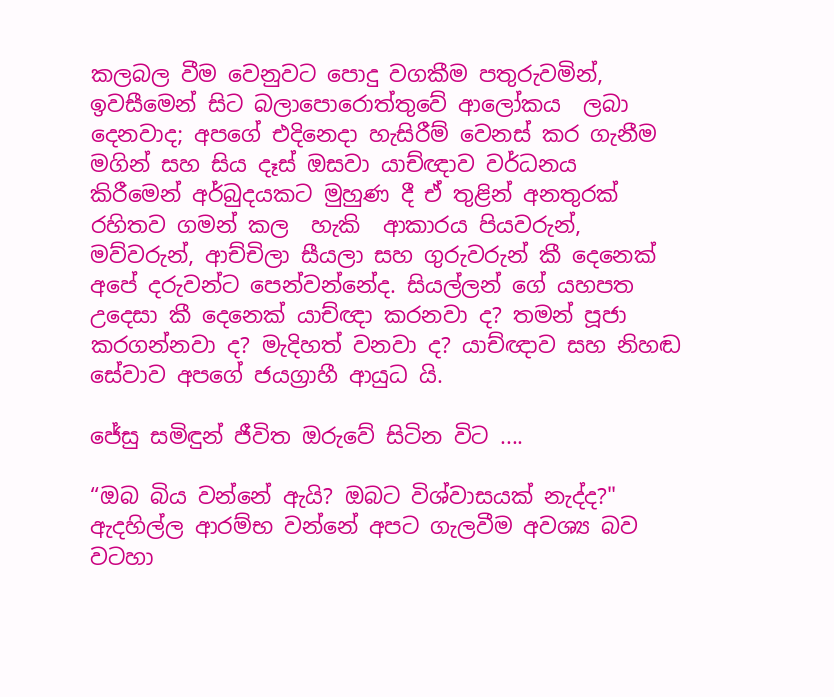කලබල වීම වෙනුවට පොදු වගකීම පතුරුවමින්, ඉවසීමෙන් සිට බලාපොරොත්තුවේ ආලෝකය  ලබා දෙනවාද; අපගේ එදිනෙදා හැසිරීම් වෙනස් කර ගැනීම මගින් සහ සිය දෑස් ඔසවා යාච්ඥාව වර්ධනය  කිරීමෙන් අර්බුදයකට මුහුණ දී ඒ තුළින් අනතුරක් රහිතව ගමන් කල  හැකි  ආකාරය පියවරුන්, මව්වරුන්, ආච්චිලා සීයලා සහ ගුරුවරුන් කී දෙනෙක්  අපේ දරුවන්ට පෙන්වන්නේද. සියල්ලන් ගේ යහපත උදෙසා කී දෙනෙක් යාච්ඥා කරනවා ද? තමන් පූජා කරගන්නවා ද? මැදිහත් වනවා ද? යාච්ඥාව සහ නිහඬ සේවාව අපගේ ජයග්‍රාහී ආයුධ යි.

ජේසු සමිඳුන් ජීවිත ඔරුවේ සිටින විට ....

“ඔබ බිය වන්නේ ඇයි? ඔබට විශ්වාසයක් නැද්ද?"
ඇදහිල්ල ආරම්භ වන්නේ අපට ගැලවීම අවශ්‍ය බව වටහා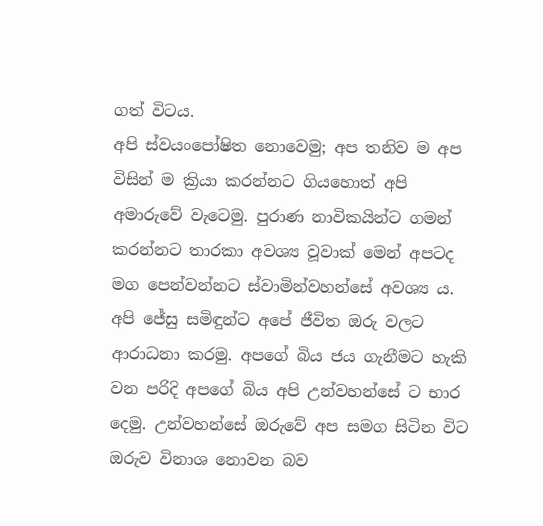ගත් විටය.
අපි ස්වයංපෝෂිත නොවෙමු; අප තනිව ම අප විසින් ම ක්‍රියා කරන්නට ගියහොත් අපි අමාරුවේ වැටෙමු. පුරාණ නාවිකයින්ට ගමන් කරන්නට තාරකා අවශ්‍ය වූවාක් මෙන් අපටද මග පෙන්වන්නට ස්වාමින්වහන්සේ අවශ්‍ය ය. අපි ජේසු සමිඳුන්ට අපේ ජීවිත ඔරු වලට  ආරාධනා කරමු. අපගේ බිය ජය ගැනීමට හැකි වන පරිදි අපගේ බිය අපි උන්වහන්සේ ට භාර දෙමු. උන්වහන්සේ ඔරුවේ අප සමග සිටින විට ඔරුව විනාශ නොවන බව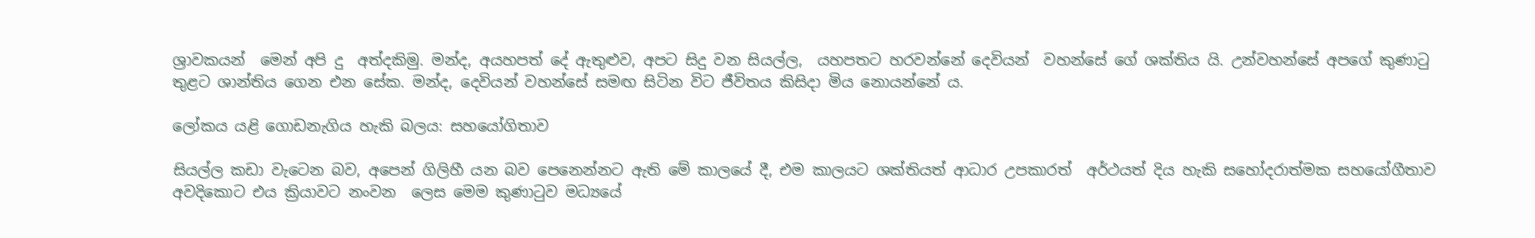ශ්‍රාවකයන්  මෙන් අපි දු  අත්දකිමු. මන්ද, අයහපත් දේ ඇතුළුව, අපට සිදු වන සියල්ල,  යහපතට හරවන්නේ දෙවියන්  වහන්සේ ගේ ශක්තිය යි. උන්වහන්සේ අපගේ කුණාටු තුළට ශාන්තිය ගෙන එන සේක. මන්ද, දෙවියන් වහන්සේ සමඟ සිටින විට ජීවිතය කිසිදා මිය නොයන්නේ ය.

ලෝකය යළි ගොඩනැගිය හැකි බලය: සහයෝගිතාව

සියල්ල කඩා වැටෙන බව, අපෙන් ගිලිහී යන බව පෙනෙන්නට ඇති මේ කාලයේ දී, එම කාලයට ශක්තියත් ආධාර උපකාරත්  අර්ථයත් දිය හැකි සහෝදරාත්මක සහයෝගීතාව අවදිකොට එය ක්‍රියාවට නංවන  ලෙස මෙම කුණාටුව මධ්‍යයේ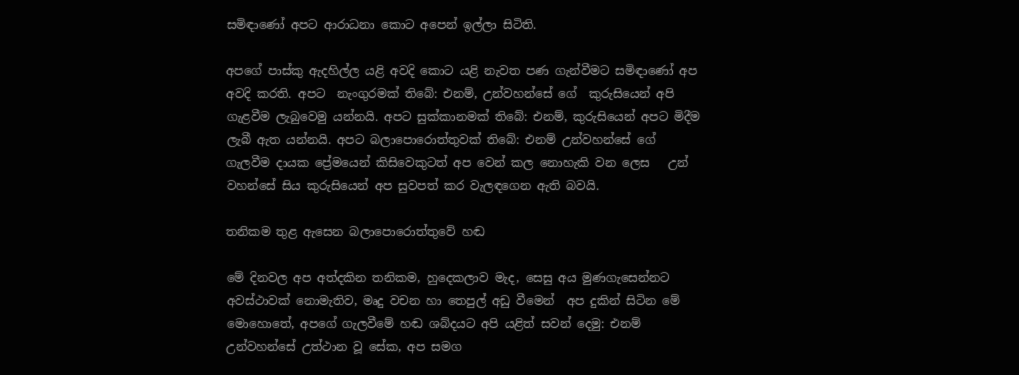සමිඳාණෝ අපට ආරාධනා කොට අපෙන් ඉල්ලා සිටිති.

අපගේ පාස්කු ඇදහිල්ල යළි අවදි කොට යළි නැවත පණ ගැන්වීමට සමිඳාණෝ අප අවදි කරති. අපට  නැංගුරමක් තිබේ: එනම්, උන්වහන්සේ ගේ  කුරුසියෙන් අපි  ගැළවීම ලැබුවෙමු යන්නයි. අපට සුක්කානමක් තිබේ: එනම්, කුරුසියෙන් අපට මිදීම ලැබී ඇත යන්නයි. අපට බලාපොරොත්තුවක් තිබේ: එනම් උන්වහන්සේ ගේ ගැලවීම දායක ප්‍රේමයෙන් කිසිවෙකුටත් අප වෙන් කල නොහැකි වන ලෙස   උන් වහන්සේ සිය කුරුසියෙන් අප සුවපත් කර වැලඳගෙන ඇති බවයි.

තනිකම තුළ ඇසෙන බලාපොරොත්තුවේ හඬ

මේ දිනවල අප අත්දකින තනිකම, හුදෙකලාව මැද, සෙසු අය මුණගැසෙන්නට අවස්ථාවක් නොමැතිව, මෘදු වචන හා තෙපුල් අඩු වීමෙන්  අප දුකින් සිටින මේ මොහොතේ, අපගේ ගැලවීමේ හඬ ශබ්දයට අපි යළිත් සවන් දෙමු: එනම් උන්වහන්සේ උත්ථාන වූ සේක, අප සමග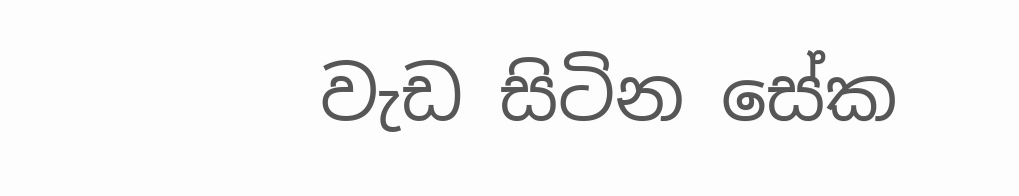වැඩ සිටින සේක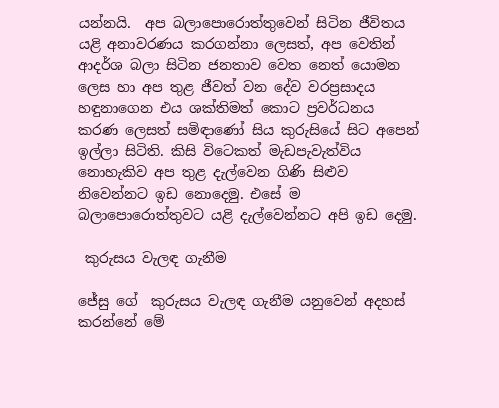යන්නයි.  අප බලාපොරොත්තුවෙන් සිටින ජීවිතය යළි අනාවරණය කරගන්නා ලෙසත්, අප වෙතින් ආදර්ශ බලා සිටින ජනතාව වෙත නෙත් යොමන ලෙස හා අප තුළ ජීවත් වන දේව වරප්‍රසාදය හඳුනාගෙන එය ශක්තිමත් කොට ප්‍රවර්ධනය කරණ ලෙසත් සමිඳාණෝ සිය කුරුසියේ සිට අපෙන් ඉල්ලා සිටිති. කිසි විටෙකත් මැඩපැවැත්විය නොහැකිව අප තුළ දැල්වෙන ගිණි සිළුව නිවෙන්නට ඉඩ නොදෙමු. එසේ ම බලාපොරොත්තුවට යළි දැල්වෙන්නට අපි ඉඩ දෙමු.

 කුරුසය වැලඳ ගැනීම

ජේසු ගේ  කුරුසය වැලඳ ගැනීම යනුවෙන් අදහස් කරන්නේ මේ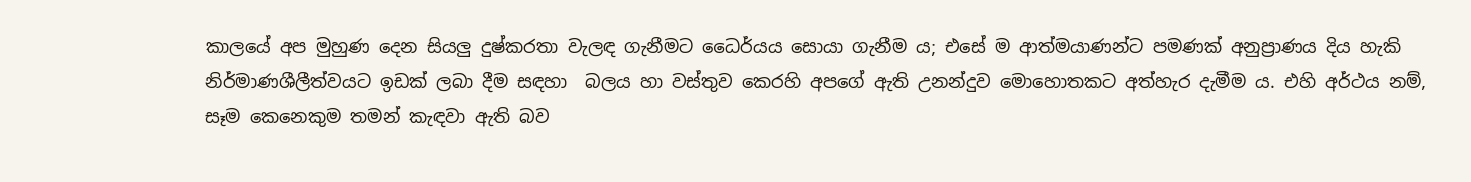කාලයේ අප මුහුණ දෙන සියලු දුෂ්කරතා වැලඳ ගැනීමට ධෛර්යය සොයා ගැනීම ය; එසේ ම ආත්මයාණන්ට පමණක් අනුප්‍රාණය දිය හැකි නිර්මාණශීලීත්වයට ඉඩක් ලබා දීම සඳහා  බලය හා වස්තුව කෙරහි අපගේ ඇති උනන්දුව මොහොතකට අත්හැර දැමීම ය. එහි අර්ථය නම්, සෑම කෙනෙකුම තමන් කැඳවා ඇති බව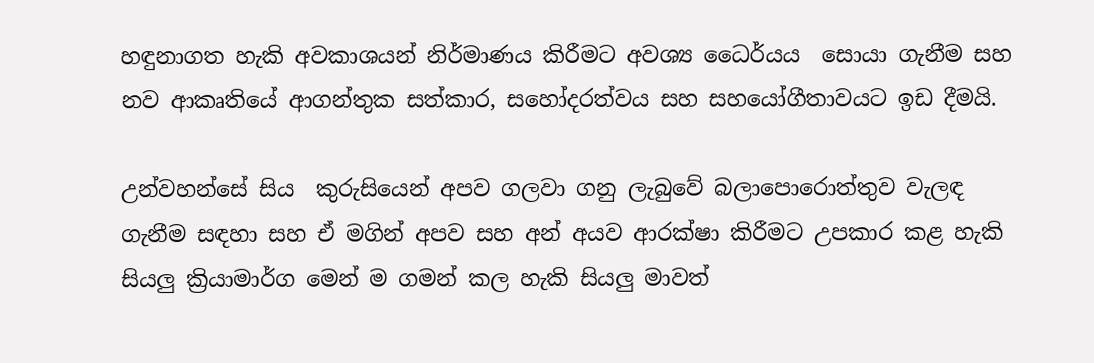හඳුනාගත හැකි අවකාශයන් නිර්මාණය කිරීමට අවශ්‍ය ධෛර්යය  සොයා ගැනීම සහ නව ආකෘතියේ ආගන්තුක සත්කාර, සහෝදරත්වය සහ සහයෝගීතාවයට ඉඩ දීමයි.

උන්වහන්සේ සිය  කුරුසියෙන් අපව ගලවා ගනු ලැබුවේ බලාපොරොත්තුව වැලඳ ගැනීම සඳහා සහ ඒ මගින් අපව සහ අන් අයව ආරක්ෂා කිරීමට උපකාර කළ හැකි සියලු ක්‍රියාමාර්ග මෙන් ම ගමන් කල හැකි සියලු මාවත්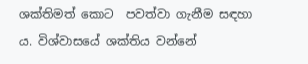ශක්තිමත් කොට  පවත්වා ගැනීම සඳහා ය. විශ්වාසයේ ශක්තිය වන්නේ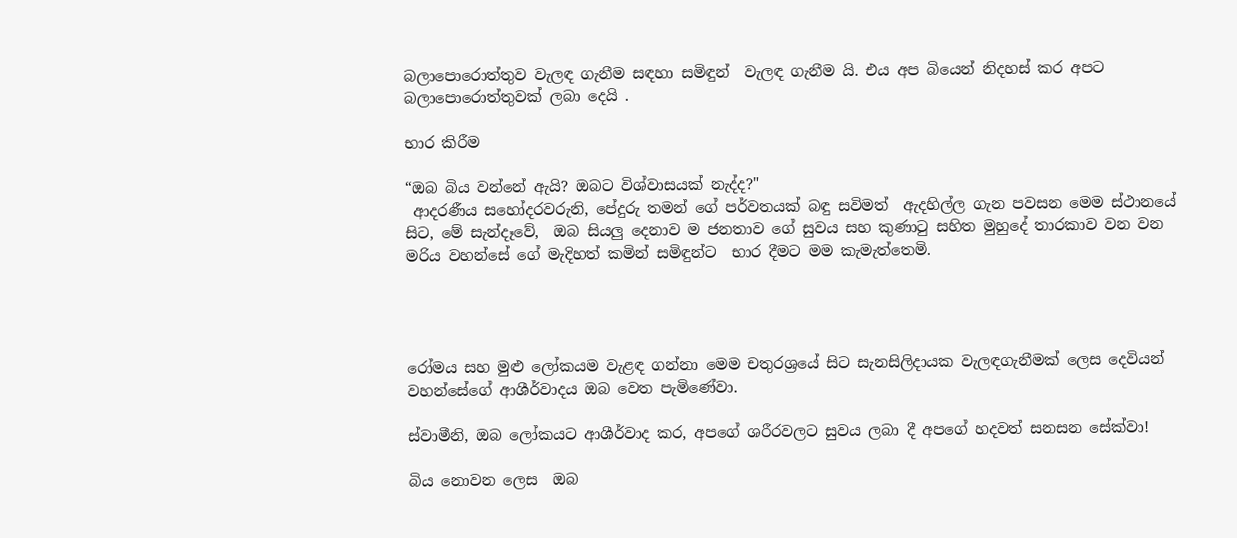බලාපොරොත්තුව වැලඳ ගැනීම සඳහා සමිඳුන්  වැලඳ ගැනීම යි. එය අප බියෙන් නිදහස් කර අපට බලාපොරොත්තුවක් ලබා දෙයි .

භාර කිරීම

“ඔබ බිය වන්නේ ඇයි? ඔබට විශ්වාසයක් නැද්ද?"
 ආදරණීය සහෝදරවරුනි, පේදුරු තමන් ගේ පර්වතයක් බඳු සවිමත්  ඇදහිල්ල ගැන පවසන මෙම ස්ථානයේ සිට, මේ සැන්දෑවේ,  ඔබ සියලු දෙනාව ම ජනතාව ගේ සුවය සහ කුණාටු සහිත මුහුදේ තාරකාව වන වන මරිය වහන්සේ ගේ මැදිහත් කමින් සමිඳුන්ට  භාර දීමට මම කැමැත්තෙමි.




රෝමය සහ මුළු ලෝකයම වැළඳ ගන්නා මෙම චතුරශ්‍රයේ සිට සැනසිලිදායක වැලඳගැනීමක් ලෙස දෙවියන් වහන්සේගේ ආශීර්වාදය ඔබ වෙත පැමිණේවා.

ස්වාමීනි, ඔබ ලෝකයට ආශීර්වාද කර, අපගේ ශරීරවලට සුවය ලබා දී අපගේ හදවත් සනසන සේක්වා!

බිය නොවන ලෙස  ඔබ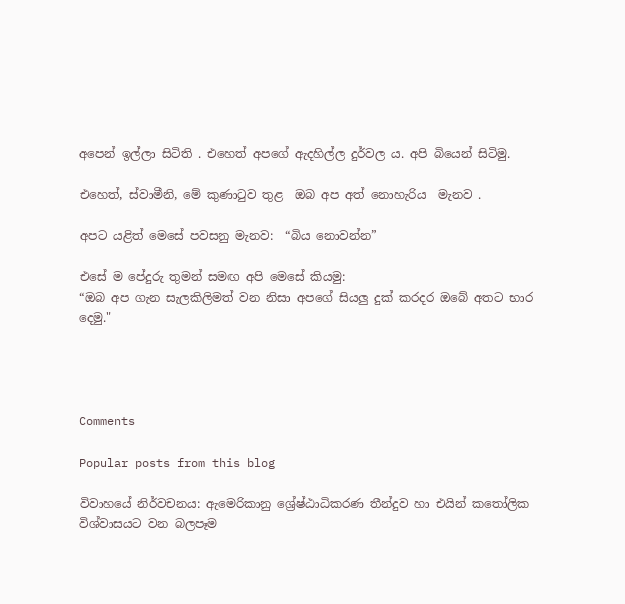අපෙන් ඉල්ලා සිටිති . එහෙත් අපගේ ඇදහිල්ල දුර්වල ය. අපි බියෙන් සිටිමු.

එහෙත්, ස්වාමීනි, මේ කුණාටුව තුළ  ඔබ අප අත් නොහැරිය  මැනව .

අපට යළිත් මෙසේ පවසනු මැනව:  “බිය නොවන්න”

එසේ ම පේදුරු තුමන් සමඟ අපි මෙසේ කියමු:
“ඔබ අප ගැන සැලකිලිමත් වන නිසා අපගේ සියලු දුක් කරදර ඔබේ අතට භාර දෙමු."




Comments

Popular posts from this blog

විවාහයේ නිර්වචනය: ඇමෙරිකානු ශ්‍රේෂ්ඨාධිකරණ තීන්දුව හා එයින් කතෝලික විශ්වාසයට වන බලපෑම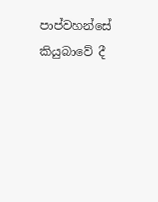පාප්වහන්සේ කියුබාවේ දී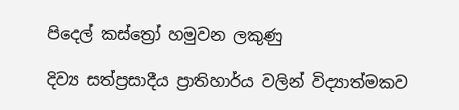පිදෙල් කස්ත්‍රෝ හමුවන ලකුණු

දිව්‍ය සත්ප්‍රසාදීය ප්‍රාතිහාර්ය වලින් විද්‍යාත්මකව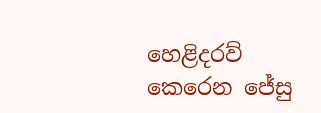හෙළිදරව් කෙරෙන ජේසු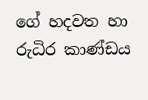ගේ හදවත හා රුධිර කාණ්ඩය